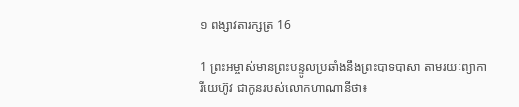១ ពង្សា‌វតារ‌ក្សត្រ 16

1 ព្រះ‌អម្ចាស់មានព្រះ‌បន្ទូលប្រឆាំងនឹងព្រះ‌បាទបាសា តាមរយៈព្យាការីយេហ៊ូវ ជាកូនរបស់លោកហាណា‌នីថា៖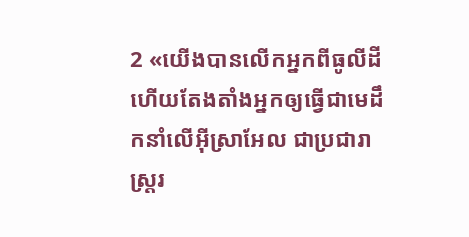2 «យើងបានលើកអ្នកពីធូលីដី ហើយតែង‌តាំងអ្នកឲ្យធ្វើជាមេដឹកនាំលើអ៊ីស្រា‌អែល ជាប្រជា‌រាស្ត្ររ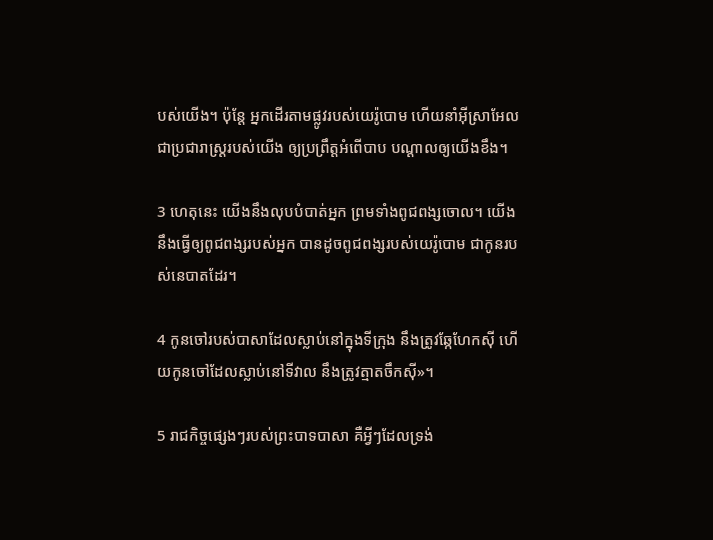បស់យើង។ ប៉ុន្តែ អ្នកដើរតាមផ្លូវរបស់យេរ៉ូ‌បោម ហើយនាំអ៊ីស្រា‌អែល ជាប្រជា‌រាស្ត្ររបស់យើង ឲ្យប្រព្រឹត្តអំពើបាប បណ្ដាលឲ្យយើងខឹង។

3 ហេតុនេះ យើងនឹងលុបបំបាត់អ្នក ព្រមទាំងពូជ‌ពង្សចោល។ យើងនឹងធ្វើឲ្យពូជ‌ពង្សរបស់អ្នក បានដូចពូជ‌ពង្សរបស់យេរ៉ូ‌បោម ជាកូនរបស់នេបាតដែរ។

4 កូនចៅរបស់បាសាដែលស្លាប់នៅក្នុងទីក្រុង នឹងត្រូវឆ្កែហែកស៊ី ហើយកូនចៅដែលស្លាប់នៅទីវាល នឹងត្រូវត្មាតចឹកស៊ី»។

5 រាជកិច្ចផ្សេងៗរបស់ព្រះ‌បាទបាសា គឺអ្វីៗដែលទ្រង់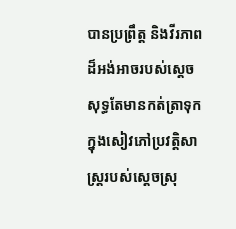បានប្រព្រឹត្ត និងវីរ‌ភាពដ៏អង់‌អាចរបស់ស្ដេច សុទ្ធតែមានកត់‌ត្រាទុកក្នុងសៀវភៅប្រវត្តិ‌សាស្ត្ររបស់ស្ដេចស្រុ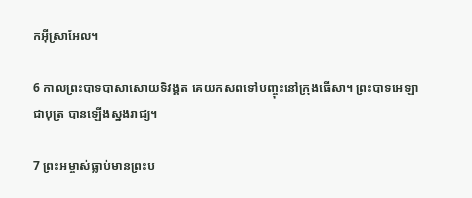កអ៊ីស្រា‌អែល។

6 កាលព្រះ‌បាទបាសាសោយទិវង្គត គេយកសពទៅបញ្ចុះនៅក្រុងធើសា។ ព្រះ‌បាទអេឡា ជាបុត្រ បានឡើងស្នងរាជ្យ។

7 ព្រះ‌អម្ចាស់ធ្លាប់មានព្រះ‌ប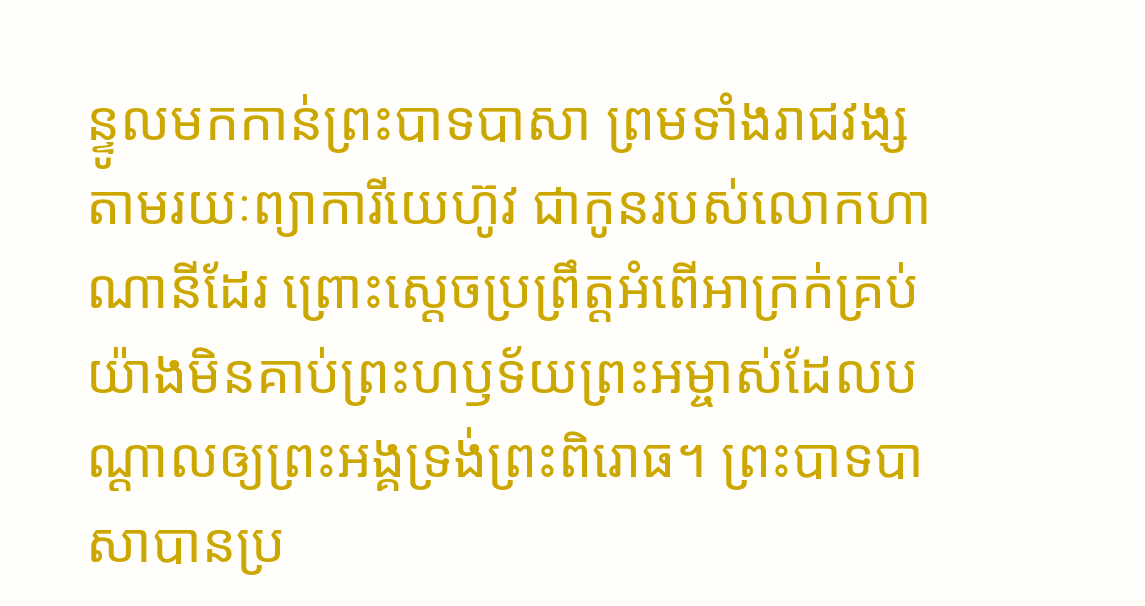ន្ទូលមកកាន់ព្រះ‌បាទបាសា ព្រមទាំងរាជ‌វង្ស តាមរយៈព្យាការីយេហ៊ូវ ជាកូនរបស់លោកហាណា‌នីដែរ ព្រោះស្ដេចប្រព្រឹត្តអំពើអាក្រក់គ្រប់យ៉ាងមិនគាប់ព្រះ‌ហឫទ័យព្រះ‌អម្ចាស់ដែលបណ្ដាលឲ្យព្រះ‌អង្គទ្រង់ព្រះ‌ពិរោធ។ ព្រះ‌បាទបាសាបានប្រ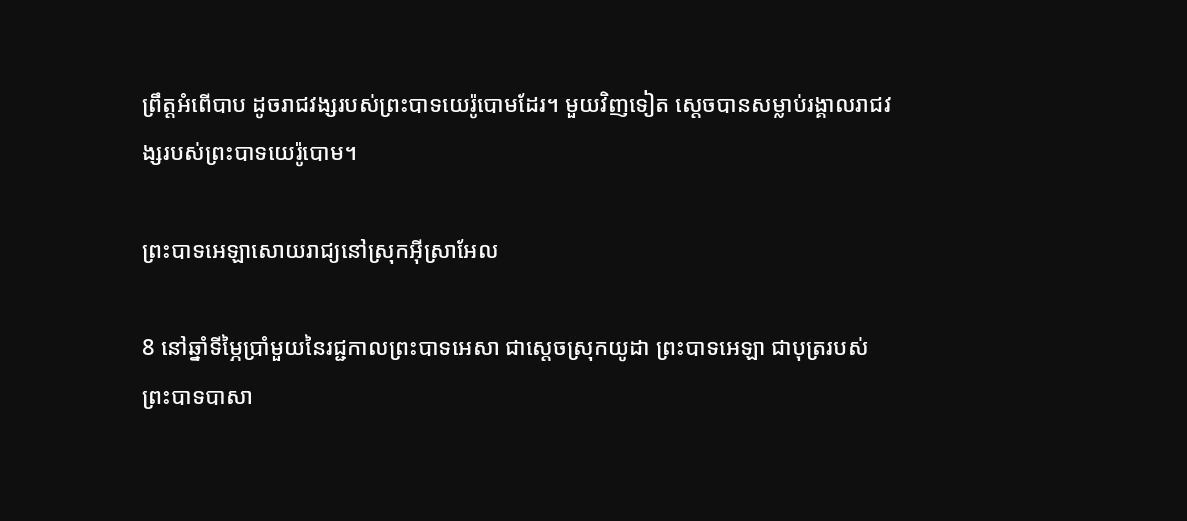ព្រឹត្តអំពើបាប ដូចរាជ‌វង្សរបស់ព្រះ‌បាទយេរ៉ូ‌បោមដែរ។ មួយវិញទៀត ស្ដេចបានសម្លាប់រង្គាលរាជ‌វង្សរបស់ព្រះ‌បាទយេរ៉ូ‌បោម។

ព្រះ‌បាទអេឡាសោយរាជ្យនៅស្រុកអ៊ីស្រា‌អែល

8 នៅឆ្នាំទីម្ភៃប្រាំមួយនៃរជ្ជកាលព្រះ‌បាទអេសា ជាស្ដេចស្រុកយូដា ព្រះ‌បាទអេឡា ជាបុត្ររបស់ព្រះ‌បាទបាសា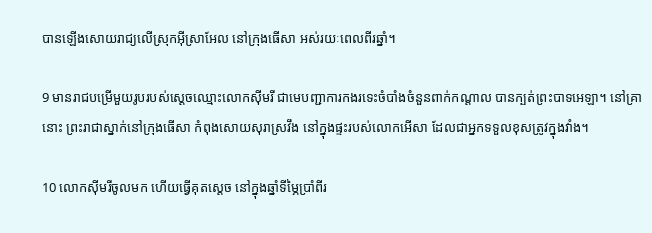បានឡើងសោយរាជ្យលើស្រុកអ៊ីស្រា‌អែល នៅក្រុងធើសា អស់រយៈពេលពីរឆ្នាំ។

9 មានរាជបម្រើមួយរូបរបស់ស្ដេចឈ្មោះលោកស៊ីមរី ជាមេបញ្ជាការកងរទេះចំបាំងចំនួនពាក់កណ្ដាល បានក្បត់ព្រះ‌បាទអេឡា។ នៅគ្រានោះ ព្រះ‌រាជាស្នាក់នៅក្រុងធើសា កំពុងសោយសុរាស្រវឹង នៅក្នុងផ្ទះរបស់លោកអើសា ដែលជាអ្នកទទួលខុសត្រូវក្នុងវាំង។

10 លោកស៊ីមរីចូលមក ហើយធ្វើគុតស្ដេច នៅក្នុងឆ្នាំទីម្ភៃប្រាំ‌ពីរ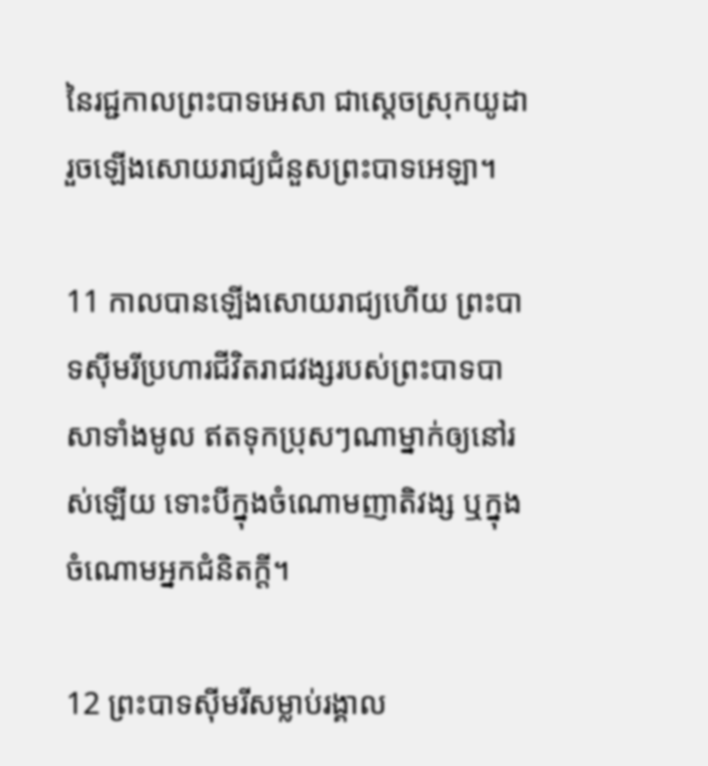នៃរជ្ជកាលព្រះ‌បាទអេសា ជាស្ដេចស្រុកយូដា រួចឡើងសោយរាជ្យជំនួសព្រះ‌បាទអេឡា។

11 កាលបានឡើងសោយរាជ្យហើយ ព្រះ‌បាទស៊ីមរីប្រហារជីវិតរាជ‌វង្សរបស់ព្រះ‌បាទបាសាទាំងមូល ឥតទុកប្រុសៗណាម្នាក់ឲ្យនៅរស់ឡើយ ទោះបីក្នុងចំណោមញាតិវង្ស ឬក្នុងចំណោមអ្នកជំនិតក្ដី។

12 ព្រះ‌បាទស៊ីមរីសម្លាប់រង្គាល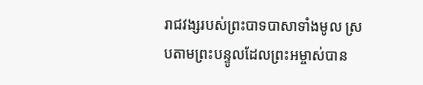រាជ‌វង្សរបស់ព្រះ‌បាទបាសាទាំងមូល ស្របតាមព្រះ‌បន្ទូលដែលព្រះ‌អម្ចាស់បាន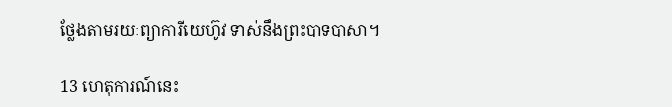ថ្លែងតាមរយៈព្យាការីយេហ៊ូវ ទាស់នឹងព្រះ‌បាទបាសា។

13 ហេតុ‌ការណ៍នេះ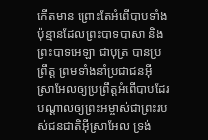កើតមាន ព្រោះតែអំពើបាបទាំងប៉ុន្មានដែលព្រះ‌បាទបាសា និងព្រះ‌បាទអេឡា ជាបុត្រ បានប្រព្រឹត្ត ព្រមទាំងនាំប្រជា‌ជនអ៊ីស្រា‌អែលឲ្យប្រព្រឹត្តអំពើបាបដែរ បណ្ដាលឲ្យព្រះ‌អម្ចាស់ជាព្រះរបស់ជន‌ជាតិអ៊ីស្រា‌អែល ទ្រង់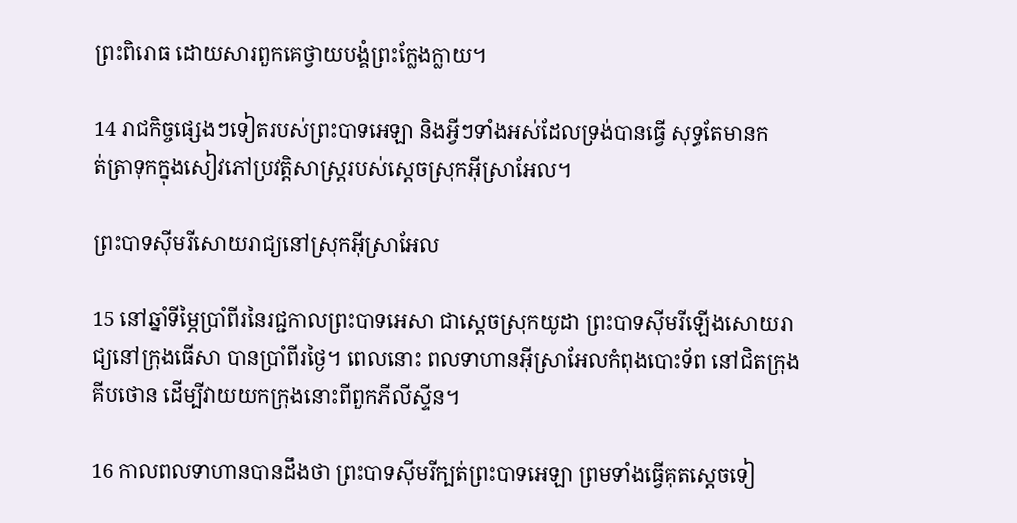ព្រះ‌ពិរោធ ដោយ‌សារពួកគេថ្វាយ‌បង្គំព្រះក្លែង‌ក្លាយ។

14 រាជកិច្ចផ្សេងៗទៀតរបស់ព្រះ‌បាទអេឡា និងអ្វីៗទាំងអស់ដែលទ្រង់បានធ្វើ សុទ្ធតែមានកត់‌ត្រាទុកក្នុងសៀវភៅប្រវត្តិ‌សាស្ត្ររបស់ស្ដេចស្រុកអ៊ីស្រា‌អែល។

ព្រះ‌បាទស៊ីមរីសោយរាជ្យនៅស្រុកអ៊ីស្រា‌អែល

15 នៅឆ្នាំទីម្ភៃប្រាំ‌ពីរនៃរជ្ជកាលព្រះ‌បាទអេសា ជាស្ដេចស្រុកយូដា ព្រះ‌បាទស៊ីមរីឡើងសោយរាជ្យនៅក្រុងធើសា បានប្រាំ‌ពីរថ្ងៃ។ ពេលនោះ ពលទាហានអ៊ីស្រា‌អែលកំពុងបោះទ័ព នៅជិតក្រុងគីប‌ថោន ដើម្បីវាយយកក្រុងនោះពីពួកភីលីស្ទីន។

16 កាលពលទាហានបានដឹងថា ព្រះ‌បាទស៊ីមរីក្បត់ព្រះ‌បាទអេឡា ព្រមទាំងធ្វើគុតស្ដេចទៀ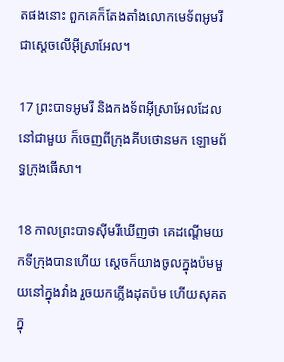តផងនោះ ពួកគេក៏តែង‌តាំងលោកមេ‌ទ័ពអូមរី ជាស្ដេចលើអ៊ីស្រា‌អែល។

17 ព្រះ‌បាទអូមរី និងកង‌ទ័ពអ៊ីស្រា‌អែលដែលនៅជាមួយ ក៏ចេញពីក្រុងគីប‌ថោនមក ឡោម‌ព័ទ្ធក្រុងធើសា។

18 កាលព្រះ‌បាទស៊ីមរីឃើញថា គេដណ្ដើមយកទីក្រុងបានហើយ ស្ដេចក៏យាងចូលក្នុងប៉មមួយនៅក្នុងវាំង រួចយកភ្លើងដុតប៉ម ហើយសុគតក្នុ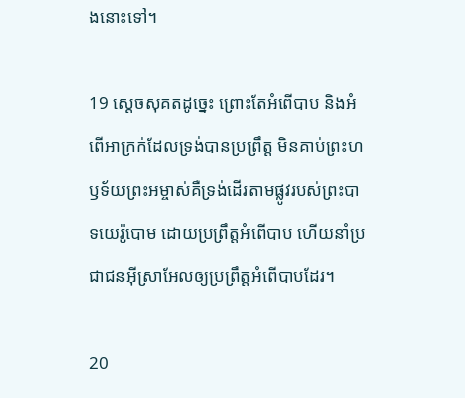ងនោះទៅ។

19 ស្ដេចសុគតដូច្នេះ ព្រោះតែអំពើបាប និងអំពើអាក្រក់ដែលទ្រង់បានប្រព្រឹត្ត មិនគាប់ព្រះ‌ហឫទ័យព្រះ‌អម្ចាស់គឺទ្រង់ដើរតាមផ្លូវរបស់ព្រះ‌បាទយេរ៉ូ‌បោម ដោយប្រព្រឹត្តអំពើបាប ហើយនាំប្រជា‌ជនអ៊ីស្រា‌អែលឲ្យប្រព្រឹត្តអំពើបាបដែរ។

20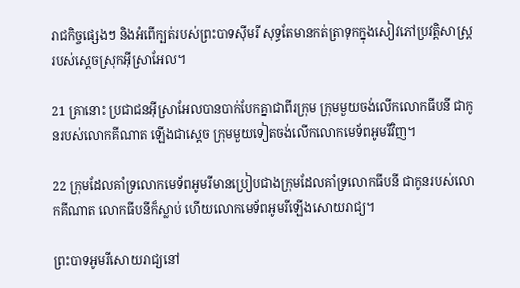រាជកិច្ចផ្សេងៗ និងអំពើក្បត់របស់ព្រះ‌បាទស៊ីមរី សុទ្ធតែមានកត់‌ត្រាទុកក្នុងសៀវភៅប្រវត្តិ‌សាស្ត្ររបស់ស្ដេចស្រុកអ៊ីស្រា‌អែល។

21 គ្រានោះ ប្រជា‌ជនអ៊ីស្រា‌អែលបានបាក់បែកគ្នាជាពីរក្រុម ក្រុមមួយចង់លើកលោកធីបនី ជាកូនរបស់លោកគីណាត ឡើងជាស្ដេច ក្រុមមួយទៀតចង់លើកលោកមេ‌ទ័ពអូមរីវិញ។

22 ក្រុមដែលគាំទ្រលោកមេ‌ទ័ពអូមរីមានប្រៀបជាងក្រុមដែលគាំទ្រលោកធីបនី ជាកូនរបស់លោកគីណាត លោកធីបនីក៏ស្លាប់ ហើយលោកមេ‌ទ័ពអូមរីឡើងសោយរាជ្យ។

ព្រះ‌បាទអូមរីសោយរាជ្យនៅ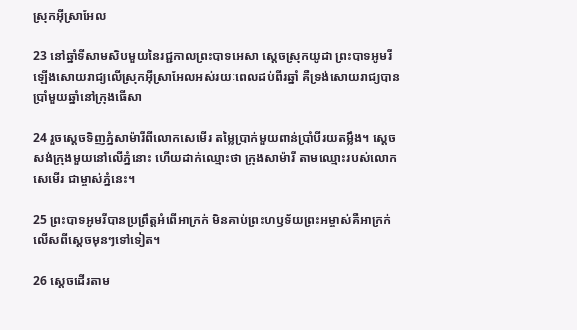ស្រុកអ៊ីស្រា‌អែល

23 នៅឆ្នាំទីសាម‌សិបមួយនៃរជ្ជកាលព្រះ‌បាទអេសា ស្ដេចស្រុកយូដា ព្រះ‌បាទអូមរីឡើងសោយរាជ្យលើស្រុកអ៊ីស្រា‌អែលអស់រយៈពេលដប់‌ពីរឆ្នាំ គឺទ្រង់សោយរាជ្យបានប្រាំមួយឆ្នាំនៅក្រុងធើសា

24 រួចស្ដេចទិញភ្នំសាម៉ារីពីលោកសេមើរ តម្លៃប្រាក់មួយពាន់ប្រាំបីរយតម្លឹង។ ស្ដេចសង់ក្រុងមួយនៅលើភ្នំនោះ ហើយដាក់ឈ្មោះថា ក្រុងសាម៉ារី តាមឈ្មោះរបស់លោកសេមើរ ជាម្ចាស់ភ្នំនេះ។

25 ព្រះ‌បាទអូមរីបានប្រព្រឹត្តអំពើអាក្រក់ មិនគាប់ព្រះ‌ហឫទ័យព្រះ‌អម្ចាស់គឺអាក្រក់លើសពីស្ដេចមុនៗទៅទៀត។

26 ស្ដេចដើរតាម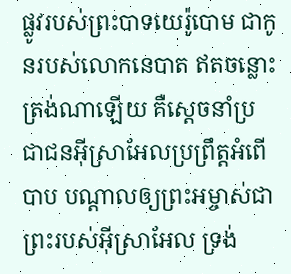ផ្លូវរបស់ព្រះ‌បាទយេរ៉ូ‌បោម ជាកូនរបស់លោកនេបាត ឥតចន្លោះត្រង់ណាឡើយ គឺស្ដេចនាំប្រជា‌ជនអ៊ីស្រា‌អែលប្រព្រឹត្តអំពើបាប បណ្ដាលឲ្យព្រះ‌អម្ចាស់ជាព្រះរបស់អ៊ីស្រា‌អែល ទ្រង់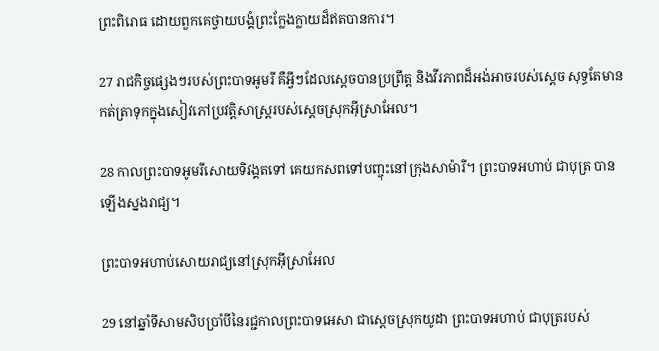ព្រះ‌ពិរោធ ដោយពួកគេថ្វាយ‌បង្គំព្រះក្លែង‌ក្លាយដ៏ឥតបានការ។

27 រាជកិច្ចផ្សេងៗរបស់ព្រះ‌បាទអូមរី គឺអ្វីៗដែលស្ដេចបានប្រព្រឹត្ត និងវីរ‌ភាពដ៏អង់‌អាចរបស់ស្ដេច សុទ្ធតែមានកត់‌ត្រាទុកក្នុងសៀវភៅប្រវត្តិ‌សាស្ត្ររបស់ស្ដេចស្រុកអ៊ីស្រា‌អែល។

28 កាលព្រះ‌បាទអូមរីសោយទិវង្គតទៅ គេយកសពទៅបញ្ចុះនៅក្រុងសាម៉ារី។ ព្រះ‌បាទអហាប់ ជាបុត្រ បានឡើងស្នងរាជ្យ។

ព្រះ‌បាទអហាប់សោយរាជ្យនៅស្រុកអ៊ីស្រា‌អែល

29 នៅឆ្នាំទីសាម‌សិបប្រាំបីនៃរជ្ជកាលព្រះ‌បាទអេសា ជាស្ដេចស្រុកយូដា ព្រះ‌បាទអហាប់ ជាបុត្ររបស់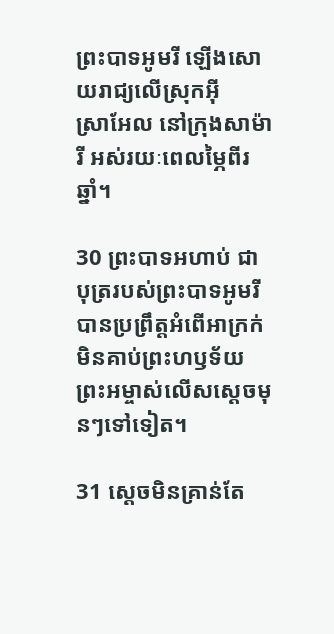ព្រះ‌បាទអូមរី ឡើងសោយរាជ្យលើស្រុកអ៊ីស្រា‌អែល នៅក្រុងសាម៉ារី អស់រយៈពេលម្ភៃពីរឆ្នាំ។

30 ព្រះ‌បាទអហាប់ ជាបុត្ររបស់ព្រះ‌បាទអូមរី បានប្រព្រឹត្តអំពើអាក្រក់ មិនគាប់ព្រះ‌ហឫទ័យព្រះ‌អម្ចាស់លើសស្ដេចមុនៗទៅទៀត។

31 ស្ដេចមិនគ្រាន់តែ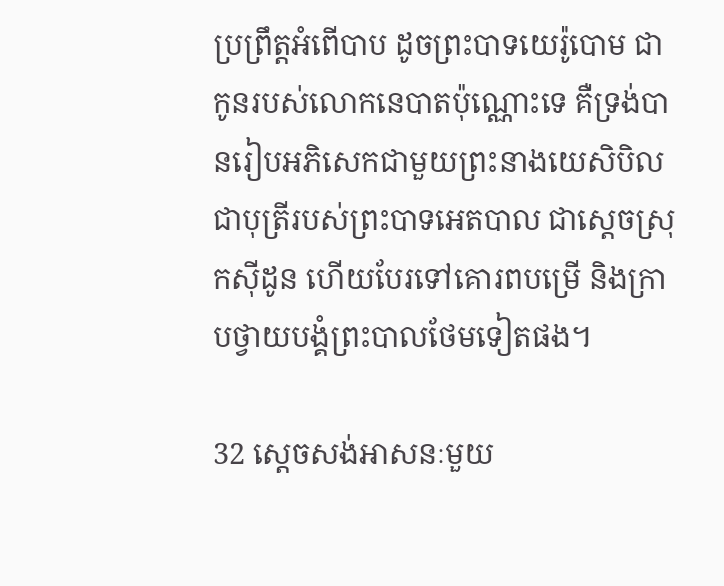ប្រព្រឹត្តអំពើបាប ដូចព្រះ‌បាទយេរ៉ូ‌បោម ជាកូនរបស់លោកនេបាតប៉ុណ្ណោះទេ គឺទ្រង់បានរៀបអភិ‌សេកជាមួយព្រះ‌នាងយេសិ‌បិល ជាបុត្រីរបស់ព្រះ‌បាទអេត‌បាល ជាស្ដេចស្រុកស៊ីដូន ហើយបែរទៅគោរពបម្រើ និងក្រាបថ្វាយ‌បង្គំព្រះបាលថែមទៀតផង។

32 ស្ដេចសង់អាសនៈមួយ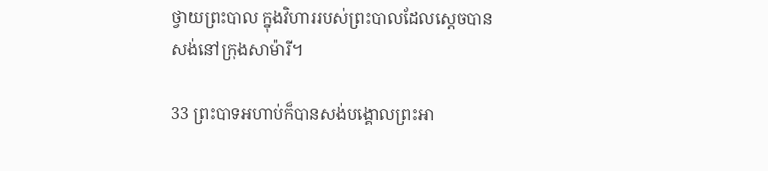ថ្វាយព្រះបាល ក្នុងវិហាររបស់ព្រះបាលដែលស្ដេចបានសង់នៅក្រុងសាម៉ារី។

33 ព្រះ‌បាទអហាប់ក៏បានសង់បង្គោលព្រះអា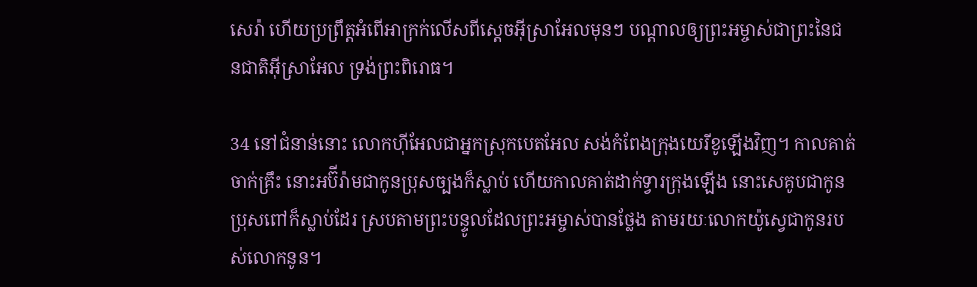សេ‌រ៉ា ហើយប្រព្រឹត្តអំពើអាក្រក់លើសពីស្ដេចអ៊ីស្រា‌អែលមុនៗ បណ្ដាលឲ្យព្រះ‌អម្ចាស់ជាព្រះនៃជន‌ជាតិអ៊ីស្រា‌អែល ទ្រង់ព្រះ‌ពិរោធ។

34 នៅជំនាន់នោះ លោកហ៊ីអែលជាអ្នកស្រុកបេត‌អែល សង់កំពែងក្រុងយេរីខូឡើងវិញ។ កាលគាត់ចាក់គ្រឹះ នោះអប៊ី‌រ៉ាមជាកូនប្រុសច្បងក៏ស្លាប់ ហើយកាលគាត់ដាក់ទ្វារក្រុងឡើង នោះសេគូបជាកូនប្រុសពៅក៏ស្លាប់ដែរ ស្របតាមព្រះ‌បន្ទូលដែលព្រះ‌អម្ចាស់បានថ្លែង តាមរយៈលោកយ៉ូស្វេជាកូនរបស់លោកនូន។